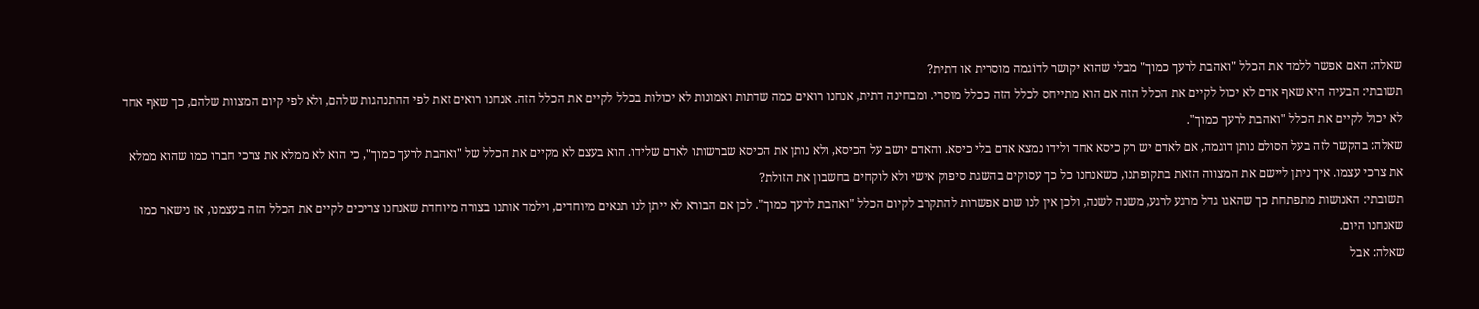שאלה: האם אפשר ללמד את הכלל "ואהבת לרעך כמוך" מבלי שהוא יקושר לדוֹגמה מוסרית או דתית?
תשובתי: הבעיה היא שאף אדם לא יכול לקיים את הכלל הזה אם הוא מתייחס לכלל הזה ככלל מוסרי. ומבחינה דתית, אנחנו רואים כמה שדתות ואמונות לא יכולות בכלל לקיים את הכלל הזה. אנחנו רואים זאת לפי ההתנהגות שלהם, ולא לפי קיום המצוות שלהם, כך שאף אחד לא יכול לקיים את הכלל "ואהבת לרעך כמוך".
שאלה: בהקשר לזה בעל הסולם נותן דוגמה, אם לאדם יש רק כיסא אחד ולידו נמצא אדם בלי כיסא. והאדם יושב על הכיסא, ולא נותן את הכיסא שברשותו לאדם שלידו. הוא בעצם לא מקיים את הכלל של "ואהבת לרעך כמוך", כי הוא לא ממלא את צרכי חברו כמו שהוא ממלא את צרכי עצמו. איך ניתן ליישם את המצווה הזאת בתקופתנו, כשאנחנו כל כך עסוקים בהשגת סיפוק אישי ולא לוקחים בחשבון את הזולת?
תשובתי: האנושות מתפתחת כך שהאגו גדל מרגע לרגע, משנה לשנה, ולכן אין לנו שום אפשרות להתקרב לקיום הכלל "ואהבת לרעך כמוך". לכן אם הבורא לא ייתן לנו תנאים מיוחדים, וילמד אותנו בצורה מיוחדת שאנחנו צריכים לקיים את הכלל הזה בעצמנו, אז נישאר כמו שאנחנו היום.
שאלה: אבל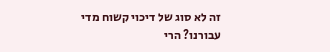זה לא סוג של דיכוי קשוח מדי עבורנו? הרי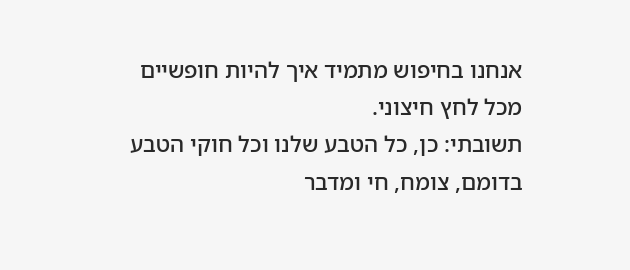אנחנו בחיפוש מתמיד איך להיות חופשיים מכל לחץ חיצוני.
תשובתי: כן, כל הטבע שלנו וכל חוקי הטבע בדומם, צומח, חי ומדבר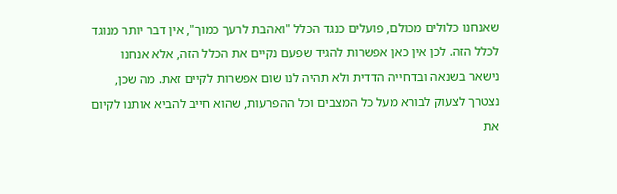שאנחנו כלולים מכולם, פועלים כנגד הכלל "ואהבת לרעך כמוך", אין דבר יותר מנוגד לכלל הזה. לכן אין כאן אפשרות להגיד שפעם נקיים את הכלל הזה, אלא אנחנו נישאר בשנאה ובדחייה הדדית ולא תהיה לנו שום אפשרות לקיים זאת. מה שכן, נצטרך לצעוק לבורא מעל כל המצבים וכל ההפרעות, שהוא חייב להביא אותנו לקיום את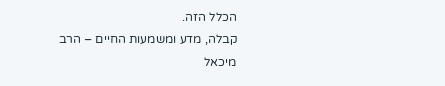הכלל הזה.
קבלה, מדע ומשמעות החיים – הרב מיכאל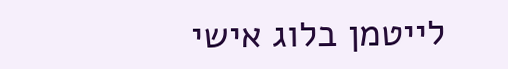לייטמן בלוג אישי